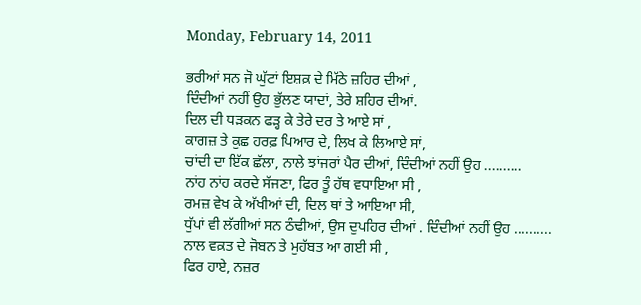Monday, February 14, 2011

ਭਰੀਆਂ ਸਨ ਜੋ ਘੁੱਟਾਂ ਇਸ਼ਕ਼ ਦੇ ਮਿੱਠੇ ਜ਼ਹਿਰ ਦੀਆਂ ,
ਦਿੰਦੀਆਂ ਨਹੀਂ ਉਹ ਭੁੱਲਣ ਯਾਦਾਂ, ਤੇਰੇ ਸ਼ਹਿਰ ਦੀਆਂ.
ਦਿਲ ਦੀ ਧੜਕਨ ਫੜ੍ਹ ਕੇ ਤੇਰੇ ਦਰ ਤੇ ਆਏ ਸਾਂ ,
ਕਾਗਜ਼ ਤੇ ਕੁਛ ਹਰਫ਼ ਪਿਆਰ ਦੇ, ਲਿਖ ਕੇ ਲਿਆਏ ਸਾਂ,
ਚਾਂਦੀ ਦਾ ਇੱਕ ਛੱਲਾ, ਨਾਲੇ ਝਾਂਜਰਾਂ ਪੈਰ ਦੀਆਂ, ਦਿੰਦੀਆਂ ਨਹੀਂ ਉਹ ..........
ਨਾਂਹ ਨਾਂਹ ਕਰਦੇ ਸੱਜਣਾ, ਫਿਰ ਤੂੰ ਹੱਥ ਵਧਾਇਆ ਸੀ ,
ਰਮਜ਼ ਵੇਖ ਕੇ ਅੱਖੀਆਂ ਦੀ, ਦਿਲ ਥਾਂ ਤੇ ਆਇਆ ਸੀ,
ਧੁੱਪਾਂ ਵੀ ਲੱਗੀਆਂ ਸਨ ਠੰਢੀਆਂ, ਉਸ ਦੁਪਹਿਰ ਦੀਆਂ . ਦਿੰਦੀਆਂ ਨਹੀਂ ਉਹ ..........
ਨਾਲ ਵਕ਼ਤ ਦੇ ਜੋਬਨ ਤੇ ਮੁਹੱਬਤ ਆ ਗਈ ਸੀ ,
ਫਿਰ ਹਾਏ, ਨਜ਼ਰ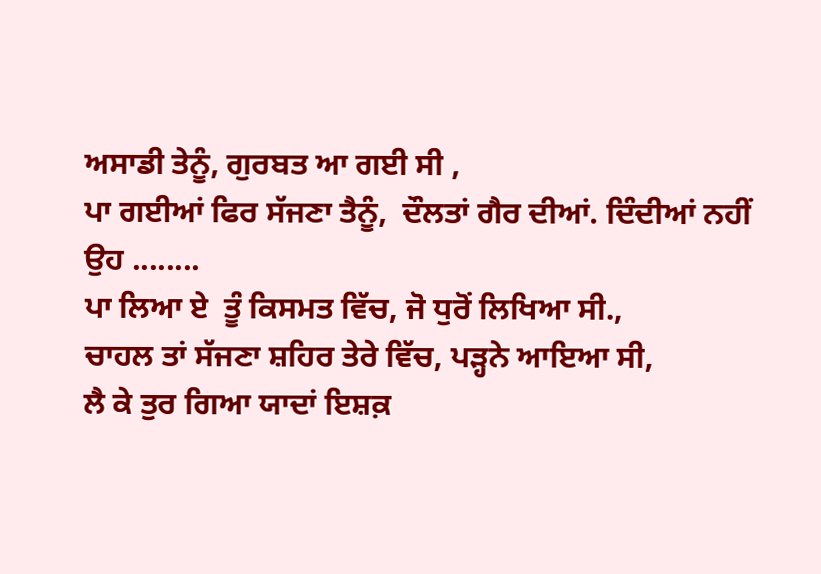ਅਸਾਡੀ ਤੇਨੂੰ, ਗੁਰਬਤ ਆ ਗਈ ਸੀ ,
ਪਾ ਗਈਆਂ ਫਿਰ ਸੱਜਣਾ ਤੈਨੂੰ,  ਦੌਲਤਾਂ ਗੈਰ ਦੀਆਂ. ਦਿੰਦੀਆਂ ਨਹੀਂ ਉਹ ........
ਪਾ ਲਿਆ ਏ  ਤੂੰ ਕਿਸਮਤ ਵਿੱਚ, ਜੋ ਧੁਰੋਂ ਲਿਖਿਆ ਸੀ.,
ਚਾਹਲ ਤਾਂ ਸੱਜਣਾ ਸ਼ਹਿਰ ਤੇਰੇ ਵਿੱਚ, ਪੜ੍ਹਨੇ ਆਇਆ ਸੀ,
ਲੈ ਕੇ ਤੁਰ ਗਿਆ ਯਾਦਾਂ ਇਸ਼ਕ਼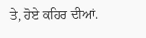ਤੇ, ਹੋਏ ਕਹਿਰ ਦੀਆਂ.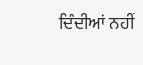ਦਿੰਦੀਆਂ ਨਹੀਂ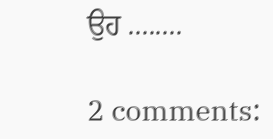ਉਹ ........

2 comments: